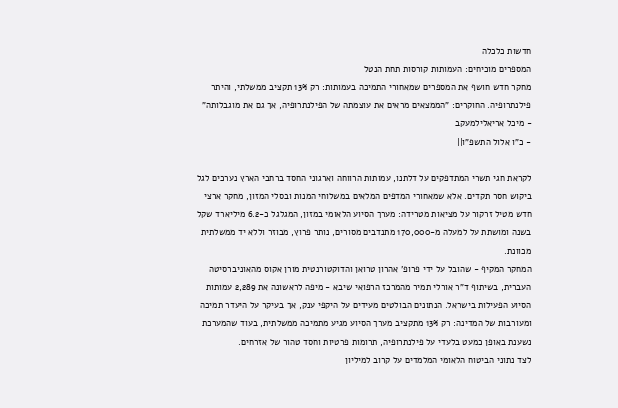חדשות כלכלה
המספרים מוכיחים: העמותות קורסות תחת הנטל
מחקר חדש חושף את המספרים שמאחורי התמיכה בעמותות: רק 13% תקציב ממשלתי, והיתר פילנתרופיה. החוקרים: "הממצאים מראים את עוצמתה של הפילנתרופיה, אך גם את מוגבלותה"
- מיכל אריאלילמעקב
- כ"ו אלול התשפ"ו||

לקראת חגי תשרי המתדפקים על דלתנו, עמותות הרווחה וארגוני החסד ברחבי הארץ נערכים לגל ביקוש חסר תקדים. אלא שמאחורי המדפים המלאים במשלוחי המנות ובסלי המזון, מחקר ארצי חדש מטיל זרקור על מציאות מטרידה: מערך הסיוע הלאומי במזון, המגלגל כ-6.2 מיליארד שקל בשנה ומושתת על למעלה מ-170,000 מתנדבים מסורים, נותר פרוץ, מבוזר וללא יד ממשלתית מכוונת.
המחקר המקיף - שהובל על ידי פרופ' אהרון טרואן והדוקטורנטית מורן אקוס מהאוניברסיטה העברית, בשיתוף ד"ר אורלי תמיר מהמרכז הרפואי שיבא - מיפה לראשונה את 2,289 עמותות הסיוע הפעילות בישראל. הנתונים הבולטים מעידים על היקפי ענק, אך בעיקר על היעדר תמיכה ומעורבות של המדינה: רק 13% מתקציב מערך הסיוע מגיע מתמיכה ממשלתית, בעוד שהמערכת נשענת באופן כמעט בלעדי על פילנתרופיה, תרומות פרטיות וחסד טהור של אזרחים.
לצד נתוני הביטוח הלאומי המלמדים על קרוב למיליון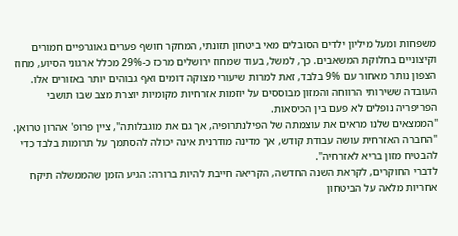משפחות ומעל מיליון ילדים הסובלים מאי ביטחון תזונתי, המחקר חושף פערים גאוגרפיים חמורים וקיצוניים בחלוקת המשאבים. כך, למשל, בעוד שמחוז ירושלים מרכז כ-29% מכלל ארגוני הסיוע, מחוז הצפון נותר מאחור עם 9% בלבד, זאת למרות שיעורי מצוקה דומים ואף גבוהים יותר באזורים אלו. העובדה ששירותי הרווחה והמזון מבוססים על יוזמות אזרחיות מקומיות יוצרת מצב שבו תושבי הפריפריה נופלים לא פעם בין הכיסאות.
"הממצאים שלנו מראים את עוצמתה של הפילנתרופיה, אך גם את מוגבלותה", ציין פרופ' אהרון טרואן. "החברה האזרחית עושה עבודת קודש, אך מדינה מודרנית אינה יכולה להסתמך על תרומות בלבד כדי להבטיח מזון בריא לאזרחיה".
לדברי החוקרים, לקראת השנה החדשה, הקריאה חייבת להיות ברורה: הגיע הזמן שהממשלה תיקח אחריות מלאה על הביטחון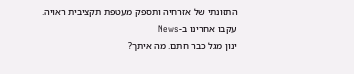התזונתי של אזרחיה ותספק מעטפת תקציבית ראויה.
עקבו אחרינו ב-News
ינון מגל כבר חתם. מה איתך?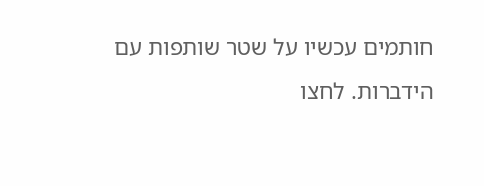חותמים עכשיו על שטר שותפות עם הידברות. לחצו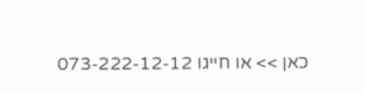כאן >> או חייגו 073-222-12-12